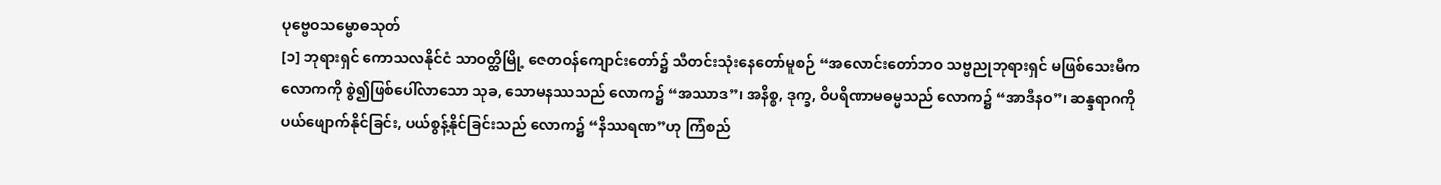ပုဗ္ဗေဝသမ္ဗောဓသုတ်
[၁] ဘုရားရှင် ကောသလနိုင်ငံ သာဝတ္ထိမြို့ ဇေတဝန်ကျောင်းတော်၌ သီတင်းသုံးနေတော်မူစဉ် “အလောင်းတော်ဘဝ သဗ္ဗညုဘုရားရှင် မဖြစ်သေးမီက လောကကို စွဲ၍ဖြစ်ပေါ်လာသော သုခ, သောမနဿသည် လောက၌ “အဿာဒ”၊ အနိစ္စ, ဒုက္ခ, ဝိပရိဏာမဓမ္မသည် လောက၌ “အာဒီနဝ”၊ ဆန္ဒရာဂကို ပယ်ဖျောက်နိုင်ခြင်း, ပယ်စွန့်နိုင်ခြင်းသည် လောက၌ “နိဿရဏ”ဟု ကြံစည်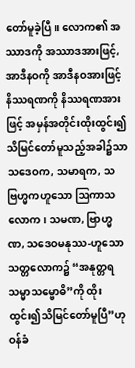တော်မူခဲ့ပြီ။ လောက၏ အဿာဒကို အဿာဒအားဖြင့်, အာဒီနဝကို အာဒီနဝအားဖြင့် နိဿရဏကို နိဿရဏအားဖြင့် အမှန်အတိုင်းထိုးထွင်း၍ သိမြင်တော်မူသည့်အခါ၌သာ သဒေဝက, သမာရက, သဗြဟ္မကဟူသော ဩကာသလောက၊ သမဏ, ဗြာဟ္မဏ, သဒေဝမနုဿ-ဟူသော သတ္တလောက၌ “အနုတ္တရသမ္မာသမ္ဗောဓိ”ကို ထိုးထွင်း၍သိမြင်တော်မူပြီ”ဟု ဝန်ခံ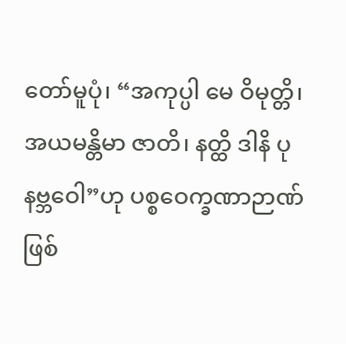တော်မူပုံ၊ “အကုပ္ပါ မေ ဝိမုတ္တိ၊ အယမန္တိမာ ဇာတိ၊ နတ္ထိ ဒါနိ ပုနဗ္ဘဝေါ”ဟု ပစ္စဝေက္ခဏာဉာဏ်ဖြစ်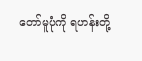တော်မူပုံကို ရဟန်းတို့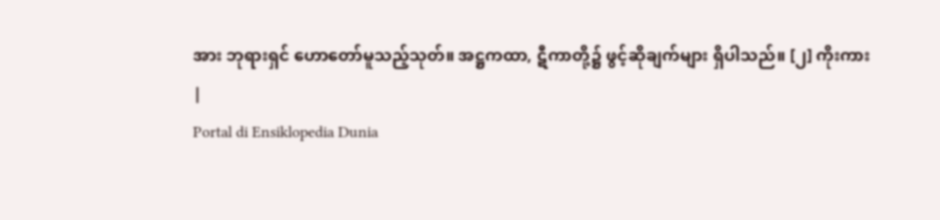အား ဘုရားရှင် ဟောတော်မူသည့်သုတ်။ အဋ္ဌကထာ, ဋီကာတို့၌ ဖွင့်ဆိုချက်များ ရှိပါသည်။ [၂] ကိုးကား
|
Portal di Ensiklopedia Dunia